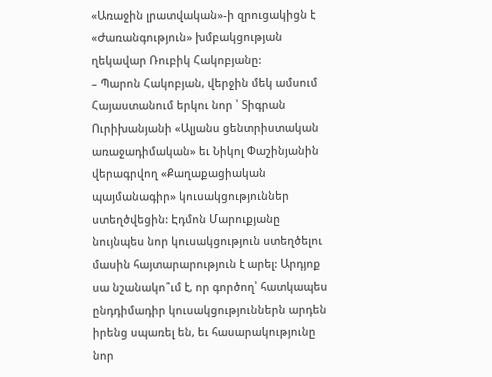«Առաջին լրատվական»-ի զրուցակիցն է «Ժառանգություն» խմբակցության ղեկավար Ռուբիկ Հակոբյանը:
– Պարոն Հակոբյան, վերջին մեկ ամսում Հայաստանում երկու նոր ՝ Տիգրան Ուրիխանյանի «Ալյանս ցենտրիստական առաջադիմական» եւ Նիկոլ Փաշինյանին վերագրվող «Քաղաքացիական պայմանագիր» կուսակցություններ ստեղծվեցին: Էդմոն Մարուքյանը նույնպես նոր կուսակցություն ստեղծելու մասին հայտարարություն է արել: Արդյոք սա նշանակո՞ւմ է, որ գործող՝ հատկապես ընդդիմադիր կուսակցություններն արդեն իրենց սպառել են, եւ հասարակությունը նոր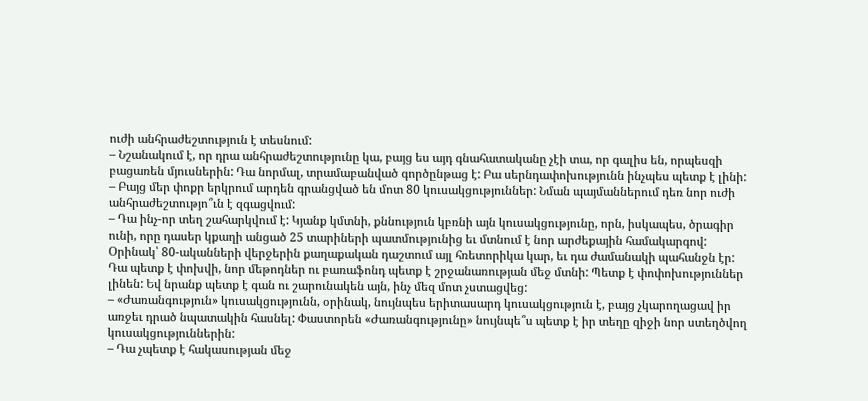ուժի անհրաժեշտություն է տեսնում:
– Նշանակում է, որ դրա անհրաժեշտությունը կա, բայց ես այդ գնահատականը չէի տա, որ գալիս են, որպեսզի բացառեն մյուսներին: Դա նորմալ, տրամաբանված գործընթաց է: Բա սերնդափոխությունն ինչպես պետք է լինի:
– Բայց մեր փոքր երկրում արդեն գրանցված են մոտ 80 կուսակցություններ: Նման պայմաններում դեռ նոր ուժի անհրաժեշտությո՞ւն է զգացվում:
– Դա ինչ-որ տեղ շահարկվում է: Կյանք կմտնի, քննություն կբռնի այն կուսակցությունը, որն, իսկապես, ծրագիր ունի, որը դասեր կքաղի անցած 25 տարիների պատմությունից եւ մտնում է նոր արժեքային համակարգով: Օրինակ՝ 80-ականների վերջերին քաղաքական դաշտում այլ հռետորիկա կար, եւ դա ժամանակի պահանջն էր: Դա պետք է փոխվի, նոր մեթոդներ ու բառաֆոնդ պետք է շրջանառության մեջ մտնի: Պետք է փոփոխություններ լինեն: Եվ նրանք պետք է գան ու շարունակեն այն, ինչ մեզ մոտ չստացվեց:
– «Ժառանգություն» կուսակցությունն, օրինակ, նույնպես երիտասարդ կուսակցություն է, բայց չկարողացավ իր առջեւ դրած նպատակին հասնել: Փաստորեն «Ժառանգությունը» նույնպե՞ս պետք է իր տեղը զիջի նոր ստեղծվող կուսակցություններին:
– Դա չպետք է հակասության մեջ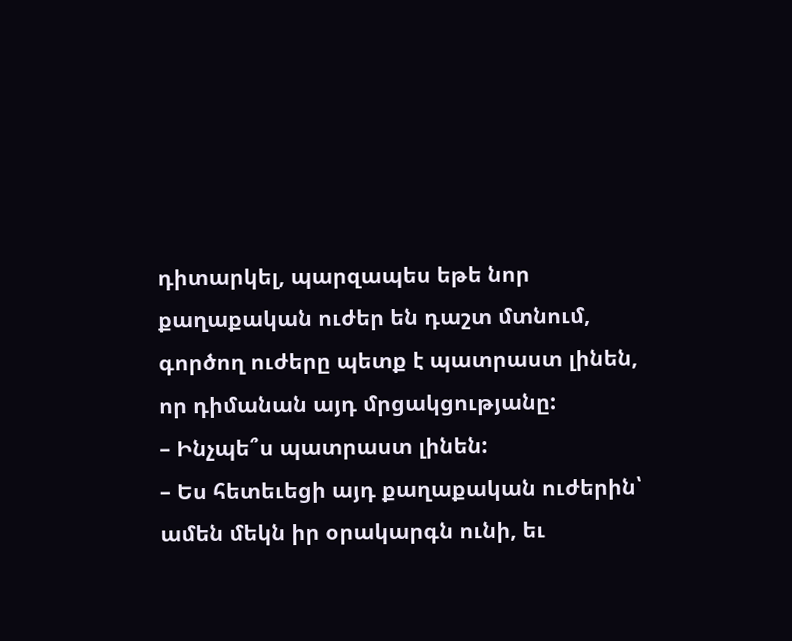դիտարկել, պարզապես եթե նոր քաղաքական ուժեր են դաշտ մտնում, գործող ուժերը պետք է պատրաստ լինեն, որ դիմանան այդ մրցակցությանը:
– Ինչպե՞ս պատրաստ լինեն:
– Ես հետեւեցի այդ քաղաքական ուժերին՝ ամեն մեկն իր օրակարգն ունի, եւ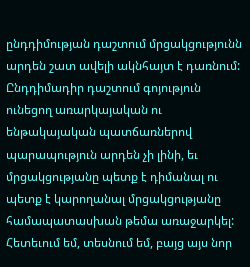ընդդիմության դաշտում մրցակցությունն արդեն շատ ավելի ակնհայտ է դառնում: Ընդդիմադիր դաշտում գոյություն ունեցող առարկայական ու ենթակայական պատճառներով պարապություն արդեն չի լինի, եւ մրցակցությանը պետք է դիմանալ ու պետք է կարողանալ մրցակցությանը համապատասխան թեմա առաջարկել: Հետեւում եմ, տեսնում եմ, բայց այս նոր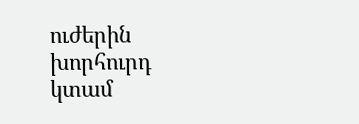ուժերին խորհուրդ կտամ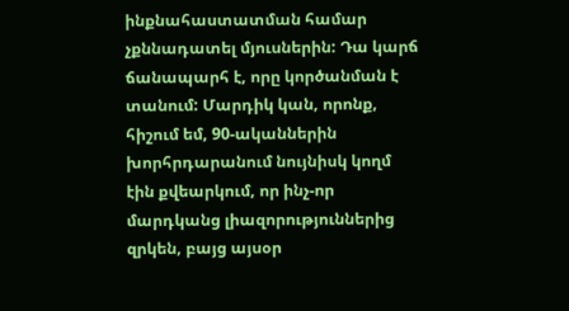ինքնահաստատման համար չքննադատել մյուսներին: Դա կարճ ճանապարհ է, որը կործանման է տանում: Մարդիկ կան, որոնք, հիշում եմ, 90-ականներին խորհրդարանում նույնիսկ կողմ էին քվեարկում, որ ինչ-որ մարդկանց լիազորություններից զրկեն, բայց այսօր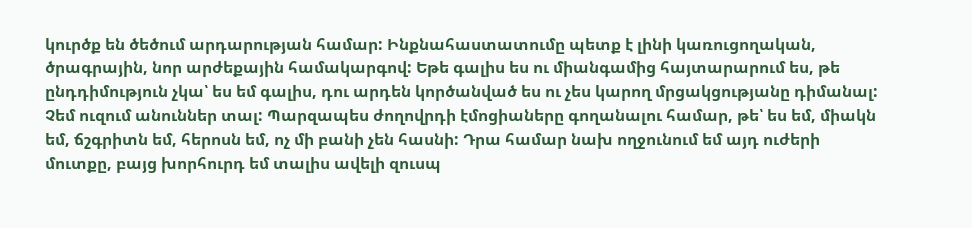կուրծք են ծեծում արդարության համար: Ինքնահաստատումը պետք է լինի կառուցողական, ծրագրային, նոր արժեքային համակարգով: Եթե գալիս ես ու միանգամից հայտարարում ես, թե ընդդիմություն չկա՝ ես եմ գալիս, դու արդեն կործանված ես ու չես կարող մրցակցությանը դիմանալ: Չեմ ուզում անուններ տալ: Պարզապես ժողովրդի էմոցիաները գողանալու համար, թե՝ ես եմ, միակն եմ, ճշգրիտն եմ, հերոսն եմ, ոչ մի բանի չեն հասնի: Դրա համար նախ ողջունում եմ այդ ուժերի մուտքը, բայց խորհուրդ եմ տալիս ավելի զուսպ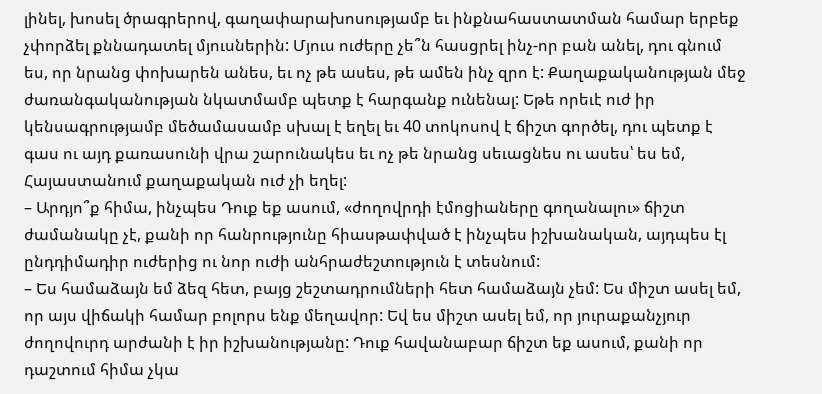լինել, խոսել ծրագրերով, գաղափարախոսությամբ եւ ինքնահաստատման համար երբեք չփորձել քննադատել մյուսներին: Մյուս ուժերը չե՞ն հասցրել ինչ-որ բան անել, դու գնում ես, որ նրանց փոխարեն անես, եւ ոչ թե ասես, թե ամեն ինչ զրո է: Քաղաքականության մեջ ժառանգականության նկատմամբ պետք է հարգանք ունենալ: Եթե որեւէ ուժ իր կենսագրությամբ մեծամասամբ սխալ է եղել եւ 40 տոկոսով է ճիշտ գործել, դու պետք է գաս ու այդ քառասունի վրա շարունակես եւ ոչ թե նրանց սեւացնես ու ասես՝ ես եմ, Հայաստանում քաղաքական ուժ չի եղել:
– Արդյո՞ք հիմա, ինչպես Դուք եք ասում, «ժողովրդի էմոցիաները գողանալու» ճիշտ ժամանակը չէ, քանի որ հանրությունը հիասթափված է ինչպես իշխանական, այդպես էլ ընդդիմադիր ուժերից ու նոր ուժի անհրաժեշտություն է տեսնում:
– Ես համաձայն եմ ձեզ հետ, բայց շեշտադրումների հետ համաձայն չեմ: Ես միշտ ասել եմ, որ այս վիճակի համար բոլորս ենք մեղավոր: Եվ ես միշտ ասել եմ, որ յուրաքանչյուր ժողովուրդ արժանի է իր իշխանությանը: Դուք հավանաբար ճիշտ եք ասում, քանի որ դաշտում հիմա չկա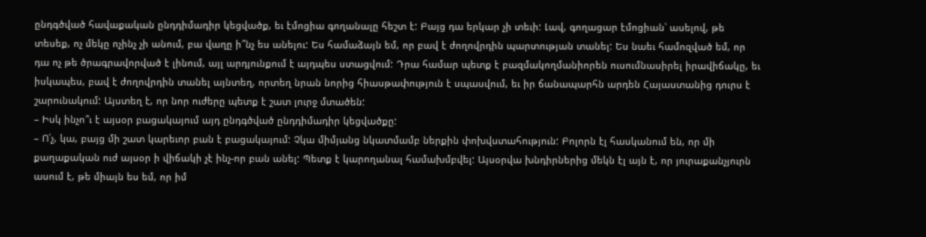ընդգծված հավաքական ընդդիմադիր կեցվածք, եւ էմոցիա գողանալը հեշտ է: Բայց դա երկար չի տեւի: Լավ, գողացար էմոցիան՝ ասելով, թե տեսեք, ոչ մեկը ոչինչ չի անում, բա վաղը ի՞նչ ես անելու: Ես համաձայն եմ, որ բավ է ժողովրդին պարտության տանել: Ես նաեւ համոզված եմ, որ դա ոչ թե ծրագրավորված է լինում, այլ արդյունքում է այդպես ստացվում: Դրա համար պետք է բազմակողմանիորեն ուսումնասիրել իրավիճակը, եւ իսկապես, բավ է ժողովրդին տանել այնտեղ, որտեղ նրան նորից հիասթափություն է սպասվում, եւ իր ճանապարհն արդեն Հայաստանից դուրս է շարունակում: Այստեղ է, որ նոր ուժերը պետք է շատ լուրջ մտածեն:
– Իսկ ինչո՞ւ է այսօր բացակայում այդ ընդգծված ընդդիմադիր կեցվածքը:
– Ո՛չ, կա, բայց մի շատ կարեւոր բան է բացակայում: Չկա միմյանց նկատմամբ ներքին փոխվստահություն: Բոլորն էլ հասկանում են, որ մի քաղաքական ուժ այսօր ի վիճակի չէ ինչ-որ բան անել: Պետք է կարողանալ համախմբվել: Այսօրվա խնդիրներից մեկն էլ այն է, որ յուրաքանչյուրն ասում է, թե միայն ես եմ, որ իմ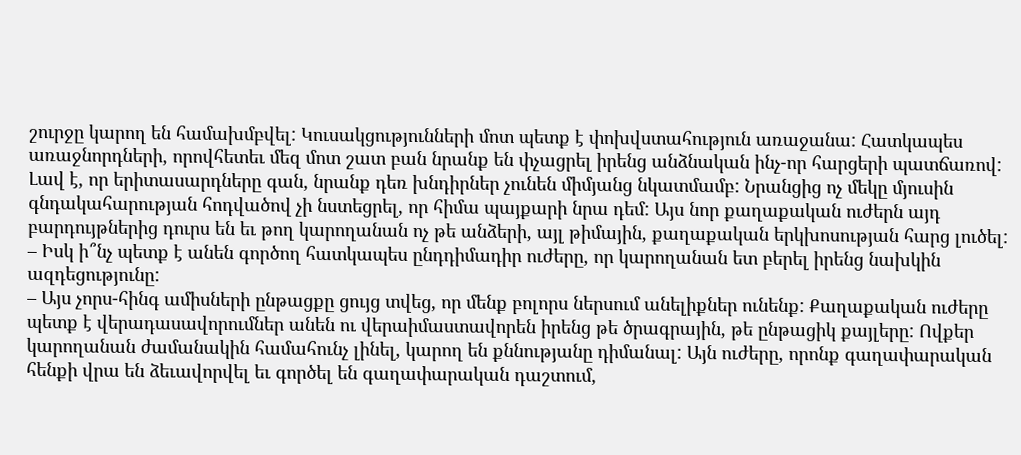շուրջը կարող են համախմբվել: Կուսակցությունների մոտ պետք է փոխվստահություն առաջանա: Հատկապես առաջնորդների, որովհետեւ մեզ մոտ շատ բան նրանք են փչացրել իրենց անձնական ինչ-որ հարցերի պատճառով: Լավ է, որ երիտասարդները գան, նրանք դեռ խնդիրներ չունեն միմյանց նկատմամբ: Նրանցից ոչ մեկը մյուսին գնդակահարության հոդվածով չի նստեցրել, որ հիմա պայքարի նրա դեմ: Այս նոր քաղաքական ուժերն այդ բարդույթներից դուրս են եւ թող կարողանան ոչ թե անձերի, այլ թիմային, քաղաքական երկխոսության հարց լուծել:
– Իսկ ի՞նչ պետք է անեն գործող հատկապես ընդդիմադիր ուժերը, որ կարողանան ետ բերել իրենց նախկին ազդեցությունը:
– Այս չորս-հինգ ամիսների ընթացքը ցույց տվեց, որ մենք բոլորս ներսում անելիքներ ունենք: Քաղաքական ուժերը պետք է վերադասավորումներ անեն ու վերաիմաստավորեն իրենց թե ծրագրային, թե ընթացիկ քայլերը: Ովքեր կարողանան ժամանակին համահունչ լինել, կարող են քննությանը դիմանալ: Այն ուժերը, որոնք գաղափարական հենքի վրա են ձեւավորվել եւ գործել են գաղափարական դաշտում,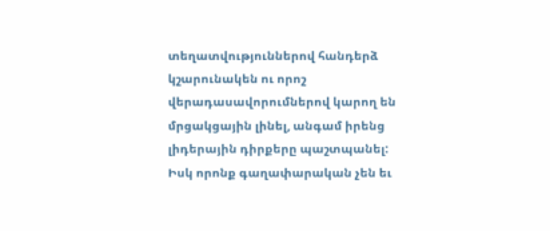տեղատվություններով հանդերձ կշարունակեն ու որոշ վերադասավորումներով կարող են մրցակցային լինել, անգամ իրենց լիդերային դիրքերը պաշտպանել: Իսկ որոնք գաղափարական չեն եւ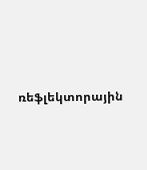ռեֆլեկտորային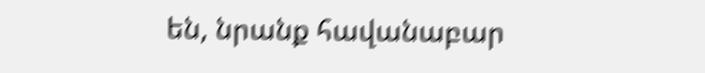են, նրանք հավանաբար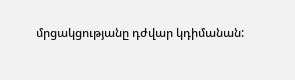մրցակցությանը դժվար կդիմանան: